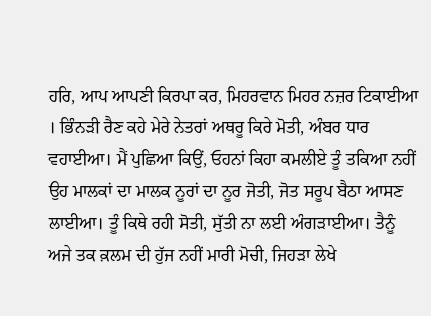ਹਰਿ, ਆਪ ਆਪਣੀ ਕਿਰਪਾ ਕਰ, ਮਿਹਰਵਾਨ ਮਿਹਰ ਨਜ਼ਰ ਟਿਕਾਈਆ । ਭਿੰਨੜੀ ਰੈਣ ਕਹੇ ਮੇਰੇ ਨੇਤਰਾਂ ਅਥਰੂ ਕਿਰੇ ਮੋਤੀ, ਅੰਬਰ ਧਾਰ ਵਹਾਈਆ। ਮੈਂ ਪੁਛਿਆ ਕਿਉਂ, ਓਹਨਾਂ ਕਿਹਾ ਕਮਲੀਏ ਤੂੰ ਤਕਿਆ ਨਹੀਂ ਉਹ ਮਾਲਕਾਂ ਦਾ ਮਾਲਕ ਨੂਰਾਂ ਦਾ ਨੂਰ ਜੋਤੀ, ਜੋਤ ਸਰੂਪ ਬੈਠਾ ਆਸਣ ਲਾਈਆ। ਤੂੰ ਕਿਥੇ ਰਹੀ ਸੋਤੀ, ਸੁੱਤੀ ਨਾ ਲਈ ਅੰਗੜਾਈਆ। ਤੈਨੂੰ ਅਜੇ ਤਕ ਕ਼ਲਮ ਦੀ ਹੁੱਜ ਨਹੀਂ ਮਾਰੀ ਮੋਚੀ, ਜਿਹੜਾ ਲੇਖੇ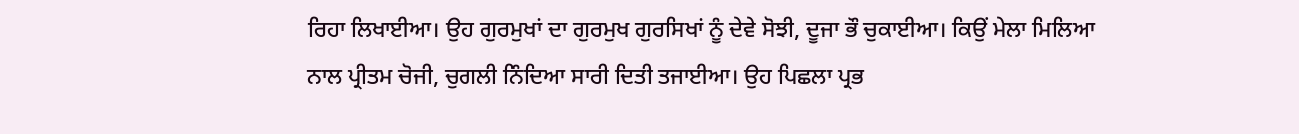ਰਿਹਾ ਲਿਖਾਈਆ। ਉਹ ਗੁਰਮੁਖਾਂ ਦਾ ਗੁਰਮੁਖ ਗੁਰਸਿਖਾਂ ਨੂੰ ਦੇਵੇ ਸੋਝੀ, ਦੂਜਾ ਭੌ ਚੁਕਾਈਆ। ਕਿਉਂ ਮੇਲਾ ਮਿਲਿਆ ਨਾਲ ਪ੍ਰੀਤਮ ਚੋਜੀ, ਚੁਗਲੀ ਨਿੰਦਿਆ ਸਾਰੀ ਦਿਤੀ ਤਜਾਈਆ। ਉਹ ਪਿਛਲਾ ਪ੍ਰਭ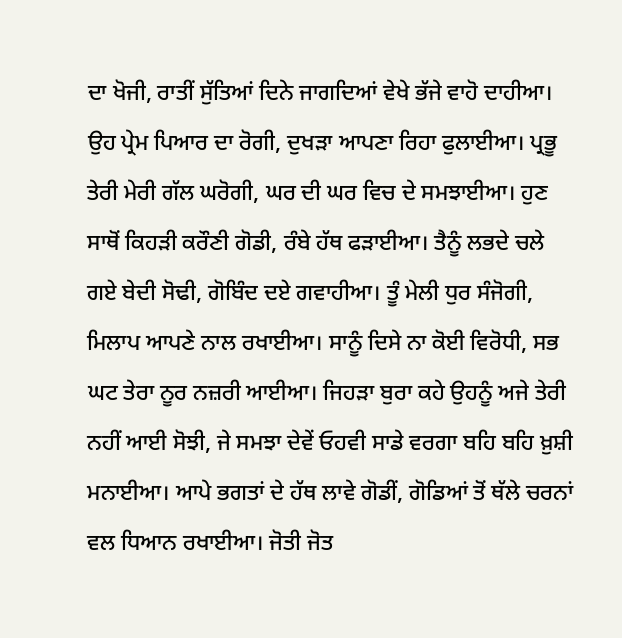ਦਾ ਖੋਜੀ, ਰਾਤੀਂ ਸੁੱਤਿਆਂ ਦਿਨੇ ਜਾਗਦਿਆਂ ਵੇਖੇ ਭੱਜੇ ਵਾਹੋ ਦਾਹੀਆ। ਉਹ ਪ੍ਰੇਮ ਪਿਆਰ ਦਾ ਰੋਗੀ, ਦੁਖੜਾ ਆਪਣਾ ਰਿਹਾ ਫੁਲਾਈਆ। ਪ੍ਰਭੂ ਤੇਰੀ ਮੇਰੀ ਗੱਲ ਘਰੋਗੀ, ਘਰ ਦੀ ਘਰ ਵਿਚ ਦੇ ਸਮਝਾਈਆ। ਹੁਣ ਸਾਥੋਂ ਕਿਹੜੀ ਕਰੌਣੀ ਗੋਡੀ, ਰੰਬੇ ਹੱਥ ਫੜਾਈਆ। ਤੈਨੂੰ ਲਭਦੇ ਚਲੇ ਗਏ ਬੇਦੀ ਸੋਢੀ, ਗੋਬਿੰਦ ਦਏ ਗਵਾਹੀਆ। ਤੂੰ ਮੇਲੀ ਧੁਰ ਸੰਜੋਗੀ, ਮਿਲਾਪ ਆਪਣੇ ਨਾਲ ਰਖਾਈਆ। ਸਾਨੂੰ ਦਿਸੇ ਨਾ ਕੋਈ ਵਿਰੋਧੀ, ਸਭ ਘਟ ਤੇਰਾ ਨੂਰ ਨਜ਼ਰੀ ਆਈਆ। ਜਿਹੜਾ ਬੁਰਾ ਕਹੇ ਉਹਨੂੰ ਅਜੇ ਤੇਰੀ ਨਹੀਂ ਆਈ ਸੋਝੀ, ਜੇ ਸਮਝਾ ਦੇਵੇਂ ਓਹਵੀ ਸਾਡੇ ਵਰਗਾ ਬਹਿ ਬਹਿ ਖ਼ੁਸ਼ੀ ਮਨਾਈਆ। ਆਪੇ ਭਗਤਾਂ ਦੇ ਹੱਥ ਲਾਵੇ ਗੋਡੀਂ, ਗੋਡਿਆਂ ਤੋਂ ਥੱਲੇ ਚਰਨਾਂ ਵਲ ਧਿਆਨ ਰਖਾਈਆ। ਜੋਤੀ ਜੋਤ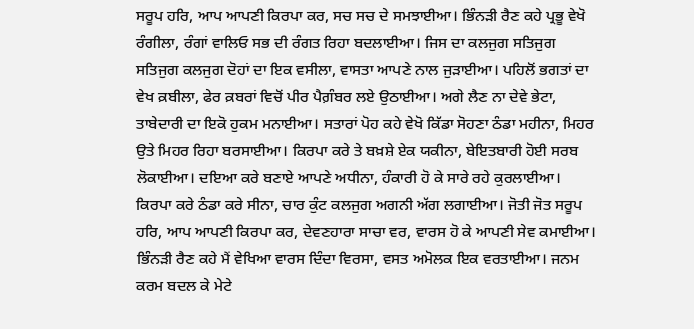ਸਰੂਪ ਹਰਿ, ਆਪ ਆਪਣੀ ਕਿਰਪਾ ਕਰ, ਸਚ ਸਚ ਦੇ ਸਮਝਾਈਆ। ਭਿੰਨੜੀ ਰੈਣ ਕਹੇ ਪ੍ਰਭੂ ਵੇਖੋ ਰੰਗੀਲਾ, ਰੰਗਾਂ ਵਾਲਿਓ ਸਭ ਦੀ ਰੰਗਤ ਰਿਹਾ ਬਦਲਾਈਆ। ਜਿਸ ਦਾ ਕਲਜੁਗ ਸਤਿਜੁਗ ਸਤਿਜੁਗ ਕਲਜੁਗ ਦੋਹਾਂ ਦਾ ਇਕ ਵਸੀਲਾ, ਵਾਸਤਾ ਆਪਣੇ ਨਾਲ ਜੁੜਾਈਆ। ਪਹਿਲੋਂ ਭਗਤਾਂ ਦਾ ਵੇਖ ਕ਼ਬੀਲਾ, ਫੇਰ ਕ਼ਬਰਾਂ ਵਿਚੋਂ ਪੀਰ ਪੈਗ਼ੰਬਰ ਲਏ ਉਠਾਈਆ। ਅਗੇ ਲੈਣ ਨਾ ਦੇਵੇ ਭੇਟਾ, ਤਾਬੇਦਾਰੀ ਦਾ ਇਕੋ ਹੁਕਮ ਮਨਾਈਆ। ਸਤਾਰਾਂ ਪੋਹ ਕਹੇ ਵੇਖੋ ਕਿੱਡਾ ਸੋਹਣਾ ਠੰਡਾ ਮਹੀਨਾ, ਮਿਹਰ ਉਤੇ ਮਿਹਰ ਰਿਹਾ ਬਰਸਾਈਆ। ਕਿਰਪਾ ਕਰੇ ਤੇ ਬਖ਼ਸ਼ੇ ਏਕ ਯਕੀਨਾ, ਬੇਇਤਬਾਰੀ ਹੋਈ ਸਰਬ ਲੋਕਾਈਆ। ਦਇਆ ਕਰੇ ਬਣਾਏ ਆਪਣੇ ਅਧੀਨਾ, ਹੰਕਾਰੀ ਹੋ ਕੇ ਸਾਰੇ ਰਹੇ ਕੁਰਲਾਈਆ। ਕਿਰਪਾ ਕਰੇ ਠੰਡਾ ਕਰੇ ਸੀਨਾ, ਚਾਰ ਕੁੰਟ ਕਲਜੁਗ ਅਗਨੀ ਅੱਗ ਲਗਾਈਆ। ਜੋਤੀ ਜੋਤ ਸਰੂਪ ਹਰਿ, ਆਪ ਆਪਣੀ ਕਿਰਪਾ ਕਰ, ਦੇਵਣਹਾਰਾ ਸਾਚਾ ਵਰ, ਵਾਰਸ ਹੋ ਕੇ ਆਪਣੀ ਸੇਵ ਕਮਾਈਆ। ਭਿੰਨੜੀ ਰੈਣ ਕਹੇ ਮੈਂ ਵੇਖਿਆ ਵਾਰਸ ਦਿੰਦਾ ਵਿਰਸਾ, ਵਸਤ ਅਮੋਲਕ ਇਕ ਵਰਤਾਈਆ। ਜਨਮ ਕਰਮ ਬਦਲ ਕੇ ਮੇਟੇ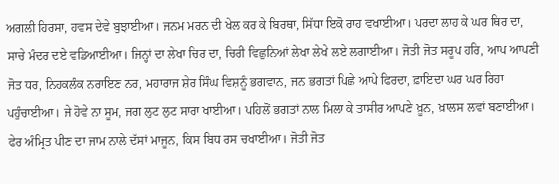ਅਗਲੀ ਹਿਰਸਾ, ਹਵਸ ਦੇਵੇ ਬੁਝਾਈਆ। ਜਨਮ ਮਰਨ ਦੀ ਖੇਲ ਕਰ ਕੇ ਬਿਰਥਾ, ਸਿੱਧਾ ਇਕੋ ਰਾਹ ਵਖਾਈਆ। ਪਰਦਾ ਲਾਹ ਕੇ ਘਰ ਥਿਰ ਦਾ, ਸਾਚੇ ਮੰਦਰ ਦਏ ਵਡਿਆਈਆ। ਜਿਨ੍ਹਾਂ ਦਾ ਲੇਖਾ ਚਿਰ ਦਾ, ਚਿਰੀ ਵਿਛੁਨਿਆਂ ਲੇਖਾ ਲੇਖੇ ਲਏ ਲਗਾਈਆ। ਜੋਤੀ ਜੋਤ ਸਰੂਪ ਹਰਿ, ਆਪ ਆਪਣੀ ਜੋਤ ਧਰ, ਨਿਹਕਲੰਕ ਨਰਾਇਣ ਨਰ, ਮਹਾਰਾਜ ਸ਼ੇਰ ਸਿੰਘ ਵਿਸ਼ਨੂੰ ਭਗਵਾਨ, ਜਨ ਭਗਤਾਂ ਪਿਛੇ ਆਪੇ ਫਿਰਦਾ, ਫ਼ਾਇਦਾ ਘਰ ਘਰ ਰਿਹਾ ਪਹੁੰਚਾਈਆ। ਜੇ ਹੋਵੇ ਨਾ ਸੂਮ, ਜਗ ਲੁਟ ਲੁਟ ਸਾਰਾ ਖਾਈਆ। ਪਹਿਲੋਂ ਭਗਤਾਂ ਨਾਲ ਮਿਲਾ ਕੇ ਤਾਸੀਰ ਆਪਣੇ ਖ਼ੂਨ, ਖ਼ਾਲਸ ਲਵਾਂ ਬਣਾਈਆ। ਫੇਰ ਅੰਮ੍ਰਿਤ ਪੀਣ ਦਾ ਜਾਮ ਨਾਲੇ ਦੱਸਾਂ ਮਾਜੂਨ, ਕਿਸ ਬਿਧ ਰਸ ਚਖਾਈਆ। ਜੋਤੀ ਜੋਤ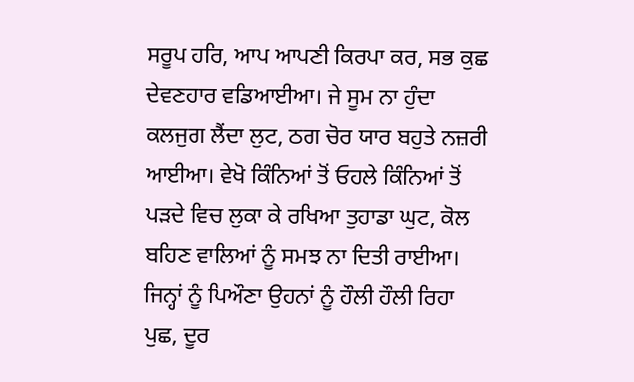ਸਰੂਪ ਹਰਿ, ਆਪ ਆਪਣੀ ਕਿਰਪਾ ਕਰ, ਸਭ ਕੁਛ ਦੇਵਣਹਾਰ ਵਡਿਆਈਆ। ਜੇ ਸੂਮ ਨਾ ਹੁੰਦਾ ਕਲਜੁਗ ਲੈਂਦਾ ਲੁਟ, ਠਗ ਚੋਰ ਯਾਰ ਬਹੁਤੇ ਨਜ਼ਰੀ ਆਈਆ। ਵੇਖੋ ਕਿੰਨਿਆਂ ਤੋਂ ਓਹਲੇ ਕਿੰਨਿਆਂ ਤੋਂ ਪੜਦੇ ਵਿਚ ਲੁਕਾ ਕੇ ਰਖਿਆ ਤੁਹਾਡਾ ਘੁਟ, ਕੋਲ ਬਹਿਣ ਵਾਲਿਆਂ ਨੂੰ ਸਮਝ ਨਾ ਦਿਤੀ ਰਾਈਆ। ਜਿਨ੍ਹਾਂ ਨੂੰ ਪਿਔਣਾ ਉਹਨਾਂ ਨੂੰ ਹੌਲੀ ਹੌਲੀ ਰਿਹਾ ਪੁਛ, ਦੂਰ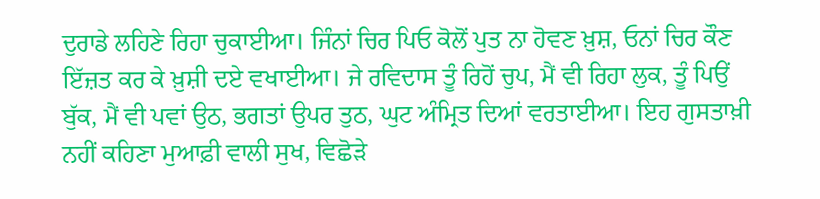ਦੁਰਾਡੇ ਲਹਿਣੇ ਰਿਹਾ ਚੁਕਾਈਆ। ਜਿੰਨਾਂ ਚਿਰ ਪਿਓ ਕੋਲੋਂ ਪੁਤ ਨਾ ਹੋਵਣ ਖ਼ੁਸ਼, ਓਨਾਂ ਚਿਰ ਕੌਣ ਇੱਜ਼ਤ ਕਰ ਕੇ ਖ਼ੁਸ਼ੀ ਦਏ ਵਖਾਈਆ। ਜੇ ਰਵਿਦਾਸ ਤੂੰ ਰਿਹੋਂ ਚੁਪ, ਮੈਂ ਵੀ ਰਿਹਾ ਲੁਕ, ਤੂੰ ਪਿਉਂ ਬੁੱਕ, ਮੈਂ ਵੀ ਪਵਾਂ ਉਠ, ਭਗਤਾਂ ਉਪਰ ਤੁਠ, ਘੁਟ ਅੰਮ੍ਰਿਤ ਦਿਆਂ ਵਰਤਾਈਆ। ਇਹ ਗੁਸਤਾਖ਼ੀ ਨਹੀਂ ਕਹਿਣਾ ਮੁਆਫ਼ੀ ਵਾਲੀ ਸੁਖ, ਵਿਛੋੜੇ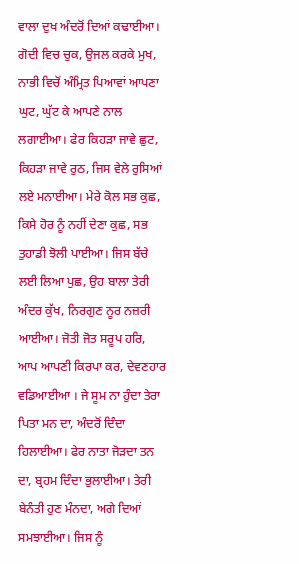ਵਾਲਾ ਦੁਖ ਅੰਦਰੋਂ ਦਿਆਂ ਕਢਾਈਆ। ਗੋਦੀ ਵਿਚ ਚੁਕ, ਉਜਲ ਕਰਕੇ ਮੁਖ, ਨਾਭੀ ਵਿਚੋਂ ਅੰਮ੍ਰਿਤ ਪਿਆਵਾਂ ਆਪਣਾ ਘੁਟ, ਘੁੱਟ ਕੇ ਆਪਣੇ ਨਾਲ ਲਗਾਈਆ। ਫੇਰ ਕਿਹੜਾ ਜਾਵੇ ਛੁਟ, ਕਿਹੜਾ ਜਾਵੇ ਰੁਠ, ਜਿਸ ਵੇਲੇ ਰੁਸਿਆਂ ਲਏ ਮਨਾਈਆ। ਮੇਰੇ ਕੋਲ ਸਭ ਕੁਛ, ਕਿਸੇ ਹੋਰ ਨੂੰ ਨਹੀਂ ਦੇਣਾ ਕੁਛ, ਸਭ ਤੁਹਾਡੀ ਝੋਲੀ ਪਾਈਆ। ਜਿਸ ਬੱਚੇ ਲਈ ਲਿਆ ਪੁਛ, ਉਹ ਬਾਲਾ ਤੇਰੀ ਅੰਦਰ ਕੁੱਖ, ਨਿਰਗੁਣ ਨੂਰ ਨਜ਼ਰੀ ਆਈਆ। ਜੋਤੀ ਜੋਤ ਸਰੂਪ ਹਰਿ, ਆਪ ਆਪਣੀ ਕਿਰਪਾ ਕਰ, ਦੇਵਣਹਾਰ ਵਡਿਆਈਆ । ਜੇ ਸੂਮ ਨਾ ਹੁੰਦਾ ਤੇਰਾ ਪਿਤਾ ਮਨ ਦਾ, ਅੰਦਰੋਂ ਦਿੰਦਾ ਹਿਲਾਈਆ। ਫੇਰ ਨਾਤਾ ਜੋੜਦਾ ਤਨ ਦਾ, ਬ੍ਰਹਮ ਦਿੰਦਾ ਭੁਲਾਈਆ। ਤੇਰੀ ਬੇਨੰਤੀ ਹੁਣ ਮੰਨਦਾ, ਅਗੇ ਦਿਆਂ ਸਮਝਾਈਆ। ਜਿਸ ਨੂੰ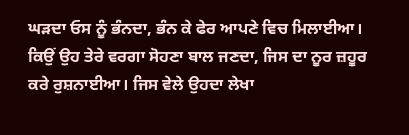ਘੜਦਾ ਓਸ ਨੂੰ ਭੰਨਦਾ, ਭੰਨ ਕੇ ਫੇਰ ਆਪਣੇ ਵਿਚ ਮਿਲਾਈਆ। ਕਿਉਂ ਉਹ ਤੇਰੇ ਵਰਗਾ ਸੋਹਣਾ ਬਾਲ ਜਣਦਾ, ਜਿਸ ਦਾ ਨੂਰ ਜ਼ਹੂਰ ਕਰੇ ਰੁਸ਼ਨਾਈਆ। ਜਿਸ ਵੇਲੇ ਉਹਦਾ ਲੇਖਾ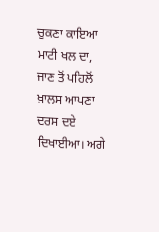ਚੁਕਣਾ ਕਾਇਆ ਮਾਟੀ ਖਲ ਦਾ, ਜਾਣ ਤੋਂ ਪਹਿਲੋਂ ਖ਼ਾਲਸ ਆਪਣਾ ਦਰਸ ਦਏ ਦਿਖਾਈਆ। ਅਗੇ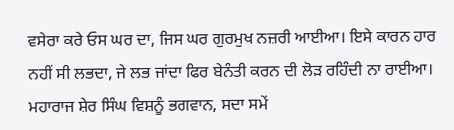ਵਸੇਰਾ ਕਰੇ ਓਸ ਘਰ ਦਾ, ਜਿਸ ਘਰ ਗੁਰਮੁਖ ਨਜ਼ਰੀ ਆਈਆ। ਇਸੇ ਕਾਰਨ ਹਾਰ ਨਹੀਂ ਸੀ ਲਭਦਾ, ਜੇ ਲਭ ਜਾਂਦਾ ਫਿਰ ਬੇਨੰਤੀ ਕਰਨ ਦੀ ਲੋੜ ਰਹਿੰਦੀ ਨਾ ਰਾਈਆ। ਮਹਾਰਾਜ ਸ਼ੇਰ ਸਿੰਘ ਵਿਸ਼ਨੂੰ ਭਗਵਾਨ, ਸਦਾ ਸਮੇਂ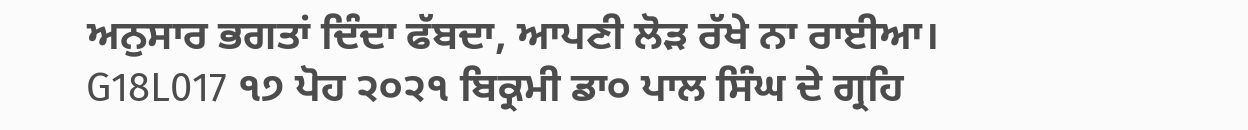ਅਨੁਸਾਰ ਭਗਤਾਂ ਦਿੰਦਾ ਫੱਬਦਾ, ਆਪਣੀ ਲੋੜ ਰੱਖੇ ਨਾ ਰਾਈਆ।
G18L017 ੧੭ ਪੋਹ ੨੦੨੧ ਬਿਕ੍ਰਮੀ ਡਾ੦ ਪਾਲ ਸਿੰਘ ਦੇ ਗ੍ਰਹਿ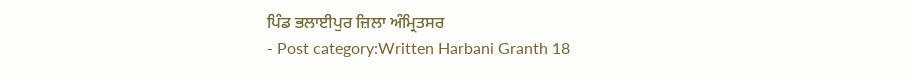ਪਿੰਡ ਭਲਾਈਪੁਰ ਜ਼ਿਲਾ ਅੰਮ੍ਰਿਤਸਰ
- Post category:Written Harbani Granth 18